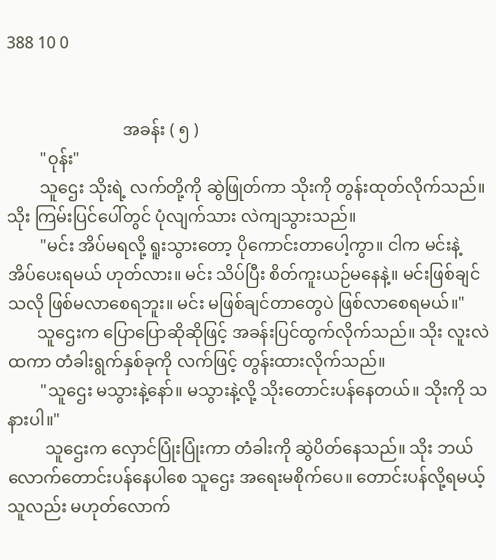388 10 0


                            အခန်း ( ၅ )
        "ဝုန်း"
        သူဌေး သိုးရဲ့ လက်တို့ကို ဆွဲဖြုတ်ကာ သိုးကို တွန်းထုတ်လိုက်သည်။ သိုး ကြမ်းပြင်ပေါ်တွင် ပုံလျက်သား လဲကျသွားသည်။
        "မင်း အိပ်မရလို့ ရူးသွားတော့ ပိုကောင်းတာပေါ့ကွာ။ ငါက မင်းနဲ့ အိပ်ပေးရမယ် ဟုတ်လား။ မင်း သိပ်ပြီး စိတ်ကူးယဉ်မနေနဲ့။ မင်းဖြစ်ချင်သလို ဖြစ်မလာစေရဘူး။ မင်း မဖြစ်ချင်တာတွေပဲ ဖြစ်လာစေရမယ်။"
       သူဌေးက ပြောပြောဆိုဆိုဖြင့် အခန်းပြင်ထွက်လိုက်သည်။ သိုး လူးလဲထကာ တံခါးရွက်နှစ်ခုကို လက်ဖြင့် တွန်းထားလိုက်သည်။
        "သူဌေး မသွားနဲ့နော်။ မသွားနဲ့လို့ သိုးတောင်းပန်နေတယ်။ သိုးကို သနားပါ။"
         သူဌေးက လှောင်ပြုံးပြုံးကာ တံခါးကို ဆွဲပိတ်နေသည်။ သိုး ဘယ်လောက်တောင်းပန်နေပါစေ သူဌေး အရေးမစိုက်ပေ။ တောင်းပန်လို့ရမယ့်သူလည်း မဟုတ်လောက်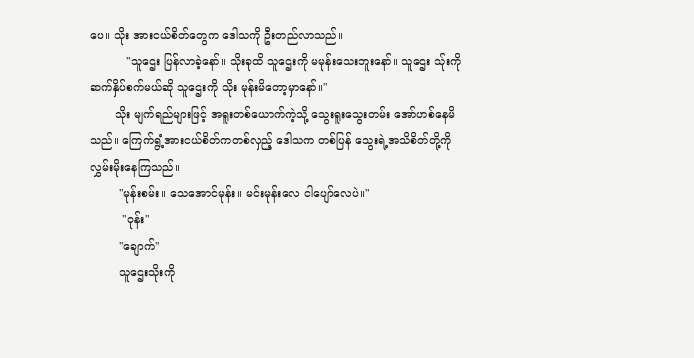ပေ။ သိုး အားငယ်စိတ်တွေက ဒေါသကို ဦးတည်လာသည်။
          "သူဌေး ပြန်လာခဲ့နော်။ သိုးခုထိ သူဌေးကို မမုန်းသေးဘူးနော်။ သူဌေး သ်ုးကို ဆက်နှိပ်စက်မယ်ဆို သူဌေးကို သိုး မုန်းမိတော့မှာနော်။"
       သိုး မျက်ရည်များဖြင့် အရူးတစ်ယောက်ကဲ့သို့ သွေးရူးသွေးတမ်း အော်ဟစ်နေမိသည်။ ကြေက်ရွံ့အားငယ်စိတ်ကတစ်လှည့် ဒေါသက တစ်ပြန် သွေးရဲ့အသိစိတ်တို့ကို လွှမ်းမိုးနေကြသည်။
        "မုန်းစမ်း။ သေအောင်မုန်း။ မင်းမုန်းလေ ငါပျော်လေပဲ။"
         "ဝုန်း"
        "ချောက်"
        သူဌေးသိုးကို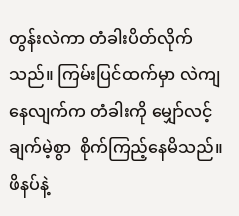တွန်းလဲကာ တံခါးပိတ်လိုက်သည်။ ကြမ်းပြင်ထက်မှာ လဲကျနေလျက်က တံခါးကို မျှော်လင့်ချက်မဲ့စွာ  စိုက်ကြည့်နေမိသည်။ ဖိနပ်နဲ့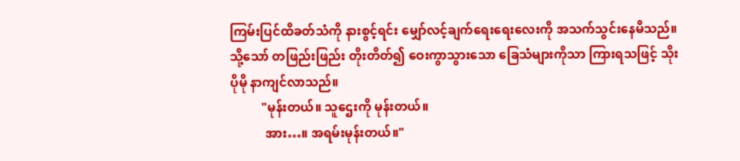ကြမ်းပြင်ထိခတ်သံကို နားစွင့်ရင်း မျှော်လင့်ချက်ရေးရေးလေးကို အသက်သွင်းနေမိသည်။ သို့သော် တဖြည်းဖြည်း တိုးတိတ်၍ ဝေးကွာသွားသော ခြေသံများကိုသာ ကြားရသဖြင့် သိုး ပိုမို နာကျင်လာသည်။
          "မုန်းတယ်။ သူဌေးကို မုန်းတယ်။
           အား…။ အရမ်းမုန်းတယ်။"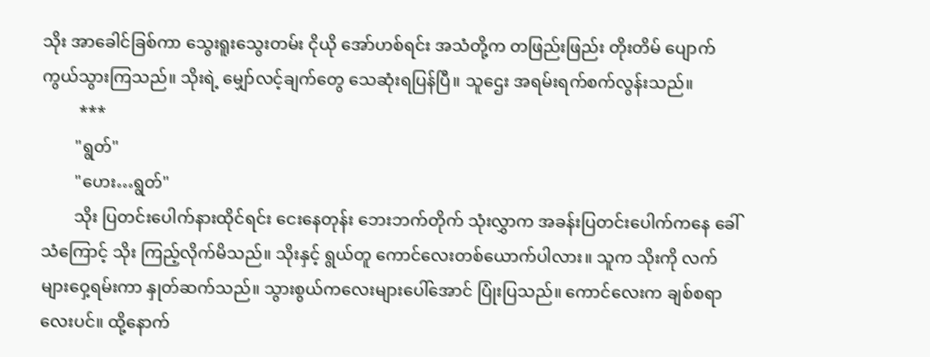သိုး အာခေါင်ခြစ်ကာ သွေးရူးသွေးတမ်း ငိုယို အော်ဟစ်ရင်း အသံတို့က တဖြည်းဖြည်း တိုးတိမ် ပျောက်ကွယ်သွားကြသည်။ သိုးရဲ့ မျှော်လင့်ချက်တွေ သေဆုံးရပြန်ပြီ။ သူဌေး အရမ်းရက်စက်လွန်းသည်။
         ***
        "ရွတ်"
        "ဟေး…ရွတ်"
        သိုး ပြတင်းပေါက်နားထိုင်ရင်း ငေးနေတုန်း ဘေးဘက်တိုက် သုံးလွှာက အခန်းပြတင်းပေါက်ကနေ ခေါ်သံကြောင့် သိုး ကြည့်လိုက်မိသည်။ သိုးနှင့် ရွယ်တူ ကောင်လေးတစ်ယောက်ပါလား။ သူက သိုးကို လက်များဝှေ့ရမ်းကာ နှုတ်ဆက်သည်။ သွားစွယ်ကလေးများပေါ်အောင် ပြုံးပြသည်။ ကောင်လေးက ချစ်စရာလေးပင်။ ထို့နောက်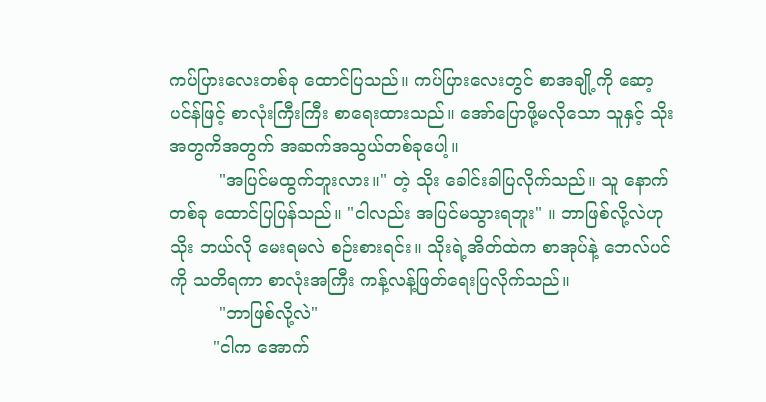ကပ်ပြားလေးတစ်ခု ထောင်ပြသည်။ ကပ်ပြားလေးတွင် စာအချို့ကို ဆော့ပင်န်ဖြင့် စာလုံးကြီးကြီး စာရေးထားသည်။ အော်ပြောဖို့မလိုသော သူနှင့် သိုးအတွကိအတွက် အဆက်အသွယ်တစ်ခုပေါ့။
         "အပြင်မထွက်ဘူးလား။" တဲ့ သိုး ခေါင်းခါပြလိုက်သည်။ သူ နောက်တစ်ခု ထောင်ပြပြန်သည်။ "ငါလည်း အပြင်မသွားရဘူး" ။ ဘာဖြစ်လို့လဲဟု သိုး ဘယ်လို မေးရမလဲ စဉ်းစားရင်း။ သိုးရဲ့အိတ်ထဲက စာအုပ်နဲ့ ဘေလ်ပင်ကို သတိရကာ စာလုံးအကြီး ကန့်လန့်ဖြတ်ရေးပြလိုက်သည်။
         "ဘာဖြစ်လို့လဲ"
        "ငါက အောက်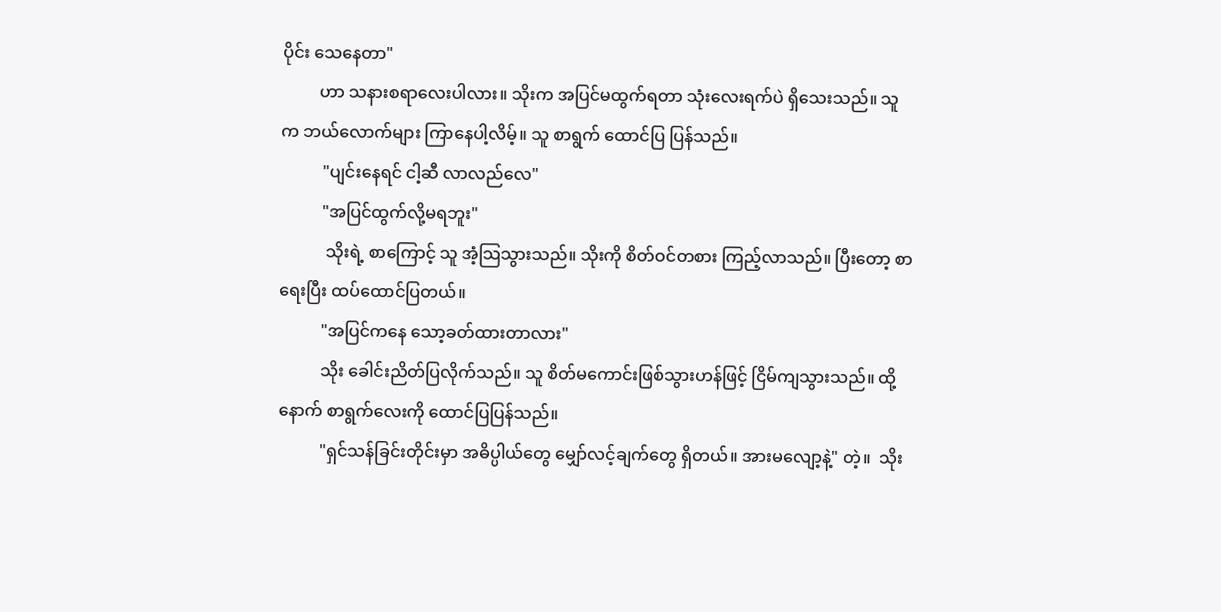ပိုင်း သေနေတာ"
         ဟာ သနားစရာလေးပါလား။ သိုးက အပြင်မထွက်ရတာ သုံးလေးရက်ပဲ ရှိသေးသည်။ သူက ဘယ်လောက်များ ကြာနေပါ့လိမ့်။ သူ စာရွက် ထောင်ပြ ပြန်သည်။
          "ပျင်းနေရင် ငါ့ဆီ လာလည်လေ"
          "အပြင်ထွက်လို့မရဘူး"
           သိုးရဲ့ စာကြောင့် သူ အံ့သြသွားသည်။ သိုးကို စိတ်ဝင်တစား ကြည့်လာသည်။ ပြီးတော့ စာရေးပြီး ထပ်ထောင်ပြတယ်။
          "အပြင်ကနေ သော့ခတ်ထားတာလား"
          သိုး ခေါင်းညိတ်ပြလိုက်သည်။ သူ စိတ်မကောင်းဖြစ်သွားဟန်ဖြင့် ငြိမ်ကျသွားသည်။ ထို့နောက် စာရွက်လေးကို ထောင်ပြပြန်သည်။
          "ရှင်သန်ခြင်းတိုင်းမှာ အဓိပ္ပါယ်တွေ မျှော်လင့်ချက်တွေ ရှိတယ်။ အားမလျော့နဲ့" တဲ့။  သိုး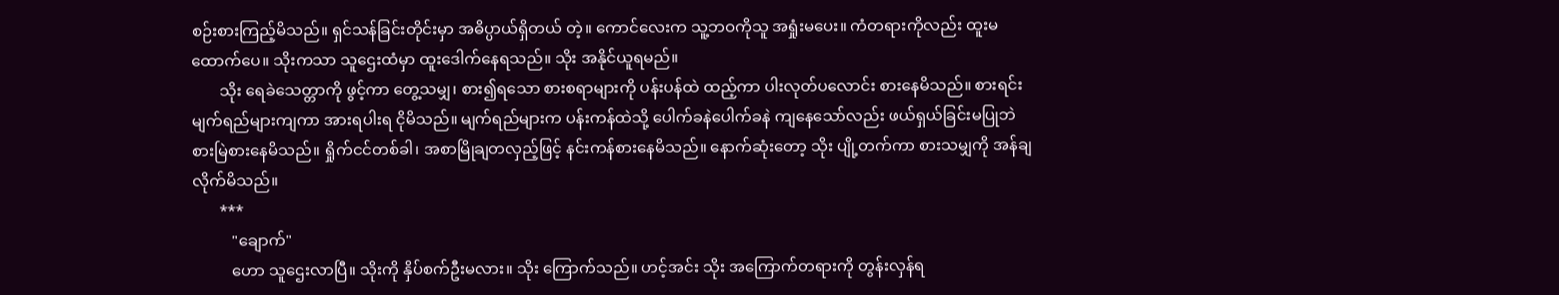စဉ်းစားကြည့်မိသည်။ ရှင်သန်ခြင်းတိုင်းမှာ အဓိပ္ပာယ်ရှိတယ် တဲ့။ ကောင်လေးက သူ့ဘဝကိုသူ အရှုံးမပေး။ ကံတရားကိုလည်း ထူးမထောက်ပေ။ သိုးကသာ သူဌေးထံမှာ ထူးဒေါက်နေရသည်။ သိုး အနိုင်ယူရမည်။
       သိုး ရေခဲသေတ္တာကို ဖွင့်ကာ တွေ့သမျှ၊ စား၍ရသော စားစရာများကို ပန်းပန်ထဲ ထည့်ကာ ပါးလုတ်ပလောင်း စားနေမိသည်။ စားရင်း မျက်ရည်များကျကာ အားရပါးရ ငိုမိသည်။ မျက်ရည်များက ပန်းကန်ထဲသို့ ပေါက်ခနဲပေါက်ခနဲ ကျနေသော်လည်း ဖယ်ရှယ်ခြင်းမပြုဘဲ စားမြဲစားနေမိသည်။ ရှိုက်ငင်တစ်ခါ၊ အစာမြိုချတလှည့်ဖြင့် နင်းကန်စားနေမိသည်။ နောက်ဆုံးတော့ သိုး ပျို့တက်ကာ စားသမျှကို အန်ချလိုက်မိသည်။
       ***
          "ချောက်"
          ဟော သူဌေးလာပြီ။ သိုးကို နှိပ်စက်ဦးမလား။ သိုး ကြောက်သည်။ ဟင့်အင်း သိုး အကြောက်တရားကို တွန်းလှန်ရ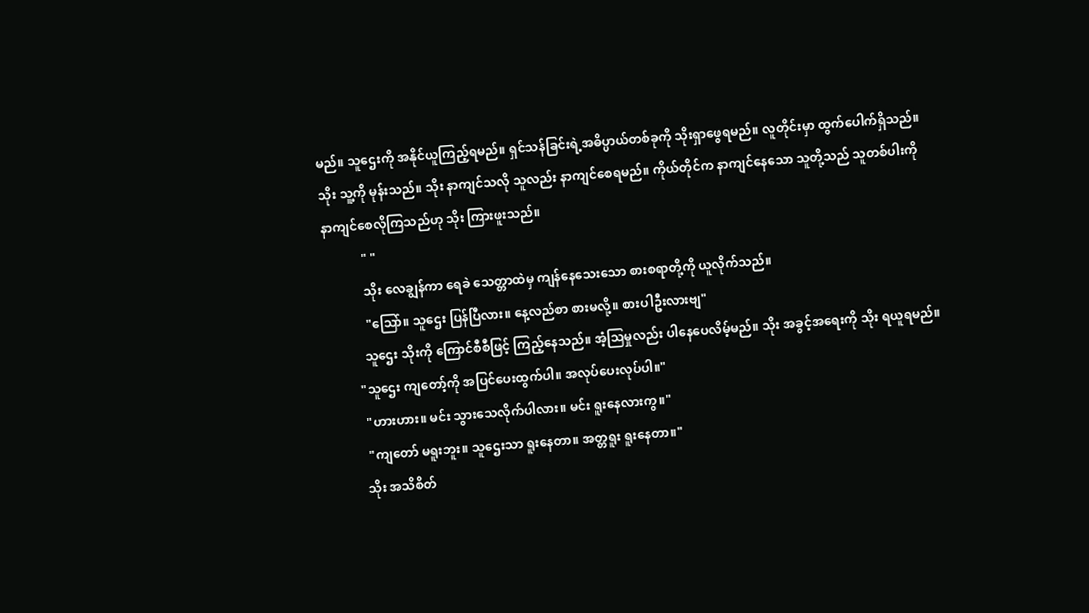မည်။ သူဌေးကို အနိုင်ယူကြည့်ရမည်။ ရှင်သန်ခြင်းရဲ့အဓိပ္ပာယ်တစ်ခုကို သိုးရှာဖွေရမည်။ လူတိုင်းမှာ ထွက်ပေါက်ရှိသည်။ သိုး သူ့ကို မုန်းသည်။ သိုး နာကျင်သလို သူလည်း နာကျင်စေရမည်။ ကိုယ်တိုင်က နာကျင်နေသော သူတို့သည် သူတစ်ပါးကို နာကျင်စေလိုကြသည်ဟု သိုး ကြားဖူးသည်။
            " "
            သိုး လေချွန်ကာ ရေခဲ သေတ္တာထဲမှ ကျန်နေသေးသော စားစရာတို့ကို ယူလိုက်သည်။
            "သြော်။ သူဌေး ပြန်ပြီလား။ နေ့လည်စာ စားမလို့။ စားပါဦးလားဗျ"
           သူဌေး သိုးကို ကြောင်စီစီဖြင့် ကြည့်နေသည်။ အံ့သြမှုလည်း ပါနေပေလိမ့်မည်။ သိုး အခွင့်အရေးကို သိုး ရယူရမည်။
         "သူဌေး ကျတော့်ကို အပြင်ပေးထွက်ပါ။ အလုပ်ပေးလုပ်ပါ။"
          "ဟားဟား။ မင်း သွားသေလိုက်ပါလား။ မင်း ရူးနေလားကွ။"
          "ကျတော် မရူးဘူး။ သူဌေးသာ ရူးနေတာ။ အတ္တရူး ရူးနေတာ။"
         သိုး အသိစိတ်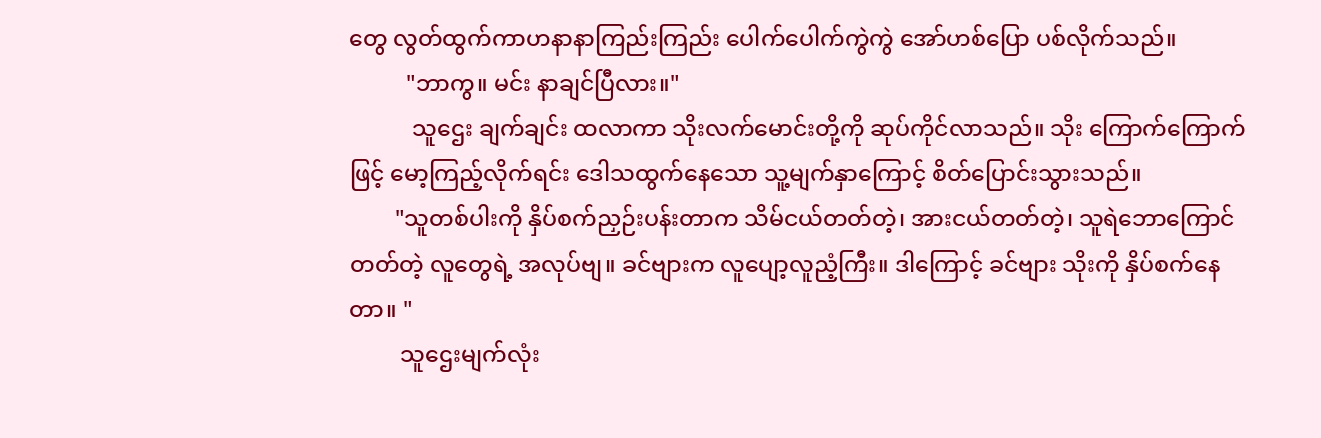တွေ လွတ်ထွက်ကာဟနာနာကြည်းကြည်း ပေါက်ပေါက်ကွဲကွဲ အော်ဟစ်ပြော ပစ်လိုက်သည်။
          "ဘာကွ။ မင်း နာချင်ပြီလား။"
           သူဌေး ချက်ချင်း ထလာကာ သိုးလက်မောင်းတို့ကို ဆုပ်ကိုင်လာသည်။ သိုး ကြောက်ကြောက်ဖြင့် မော့ကြည့်လိုက်ရင်း ဒေါသထွက်နေသော သူ့မျက်နှာကြောင့် စိတ်ပြောင်းသွားသည်။
        "သူတစ်ပါးကို နှိပ်စက်ညှဉ်းပန်းတာက သိမ်ငယ်တတ်တဲ့၊ အားငယ်တတ်တဲ့၊ သူရဲဘောကြောင်တတ်တဲ့ လူတွေရဲ့ အလုပ်ဗျ။ ခင်ဗျားက လူပျော့လူညံ့ကြီး။ ဒါကြောင့် ခင်ဗျား သိုးကို နှိပ်စက်နေတာ။ "
         သူဌေးမျက်လုံး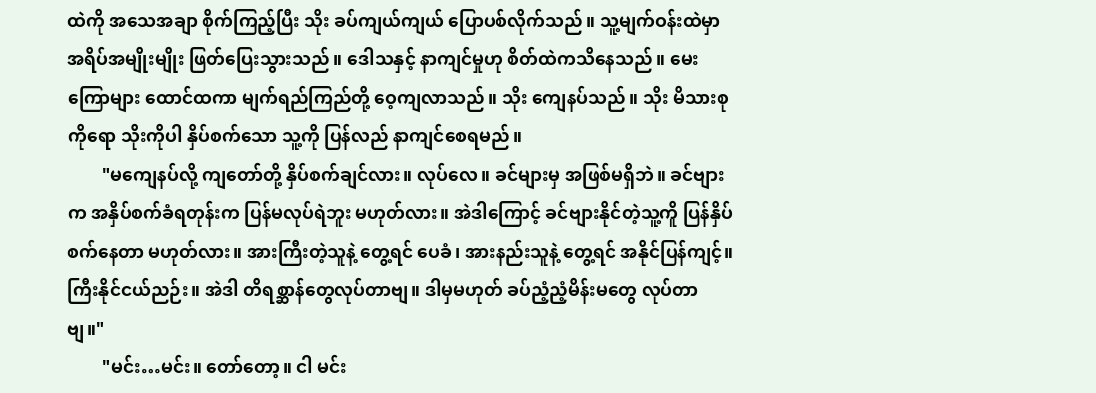ထဲကို အသေအချာ စိုက်ကြည့်ပြီး သိုး ခပ်ကျယ်ကျယ် ပြောပစ်လိုက်သည်။ သူ့မျက်ဝန်းထဲမှာ အရိပ်အမျိုးမျိုး ဖြတ်ပြေးသွားသည်။ ဒေါသနှင့် နာကျင်မှုဟု စိတ်ထဲကသိနေသည်။ မေးကြောများ ထောင်ထကာ မျက်ရည်ကြည်တို့ ဝေ့ကျလာသည်။ သိုး ကျေနပ်သည်။ သိုး မိသားစုကိုရော သိုးကိုပါ နှိပ်စက်သော သူ့ကို ပြန်လည် နာကျင်စေရမည်။
        "မကျေနပ်လို့ ကျတော်တို့ နှိပ်စက်ချင်လား။ လုပ်လေ။ ခင်များမှ အဖြစ်မရှိဘဲ။ ခင်ဗျားက အနှိပ်စက်ခံရတုန်းက ပြန်မလုပ်ရဲဘူး မဟုတ်လား။ အဲဒါကြောင့် ခင်ဗျားနိုင်တဲ့သူ့ကိူ ပြန်နှိပ်စက်နေတာ မဟုတ်လား။ အားကြီးတဲ့သူနဲ့ တွေ့ရင် ပေခံ၊ အားနည်းသူနဲ့ တွေ့ရင် အနိုင်ပြန်ကျင့်။ ကြီးနိုင်ငယ်ညဉ်း။ အဲဒါ တိရစ္ဆာန်တွေလုပ်တာဗျ။ ဒါမှမဟုတ် ခပ်ညံ့ညံ့မိန်းမတွေ လုပ်တာဗျ။"
        "မင်း…မင်း။ တော်တော့။ ငါ မင်း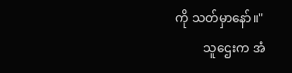ကို သတ်မှာနော်။"
         သူဌေးက အံ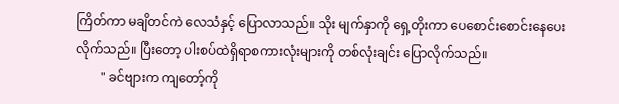ကြိတ်ကာ မချိတင်ကဲ လေသံနှင့် ပြောလာသည်။ သိုး မျက်နှာကို ရှေ့တိုးကာ ပေစောင်းစောင်းနေပေးလိုက်သည်။ ပြီးတော့ ပါးစပ်ထဲရှိရာစကားလုံးများကို တစ်လုံးချင်း ပြောလိုက်သည်။
        " ခင်ဗျားက ကျတော့်ကို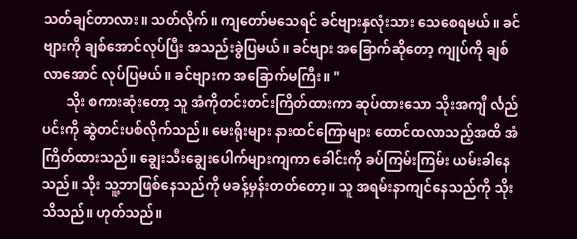သတ်ချင်တာလား။ သတ်လိုက်။ ကျတော်မသေရင် ခင်ဗျားနှလုံးသား သေစေရမယ်။ ခင်ဗျားကို ချစ်အောင်လုပ်ပြီး အသည်းခွဲပြမယ်။ ခင်ဗျား အခြောက်ဆိုတော့ ကျုပ်ကို ချစ်လာအောင် လုပ်ပြမယ်။ ခင်ဗျားက အခြောက်မကြီး။ "
       သိုး စကားဆုံးတော့ သူ အံကိုတင်းတင်းကြိတ်ထားကာ ဆုပ်ထားသော သိုးအကျီ င်္လည်ပင်းကို ဆွဲတင်းပစ်လိုက်သည်။ မေးရိုးများ နားထင်ကြောများ ထောင်ထလာသည့်အထိ အံကြိတ်ထားသည်။ ချွေးသီးချွေးပေါက်များကျကာ ခေါင်းကို ခပ်ကြမ်းကြမ်း ယမ်းခါနေသည်။ သိုး သူ့ဘာဖြစ်နေသည်ကို မခန့်မှန်းတတ်တော့။ သူ အရမ်းနာကျင်နေသည်ကို သိုး သိသည်။ ဟုတ်သည်။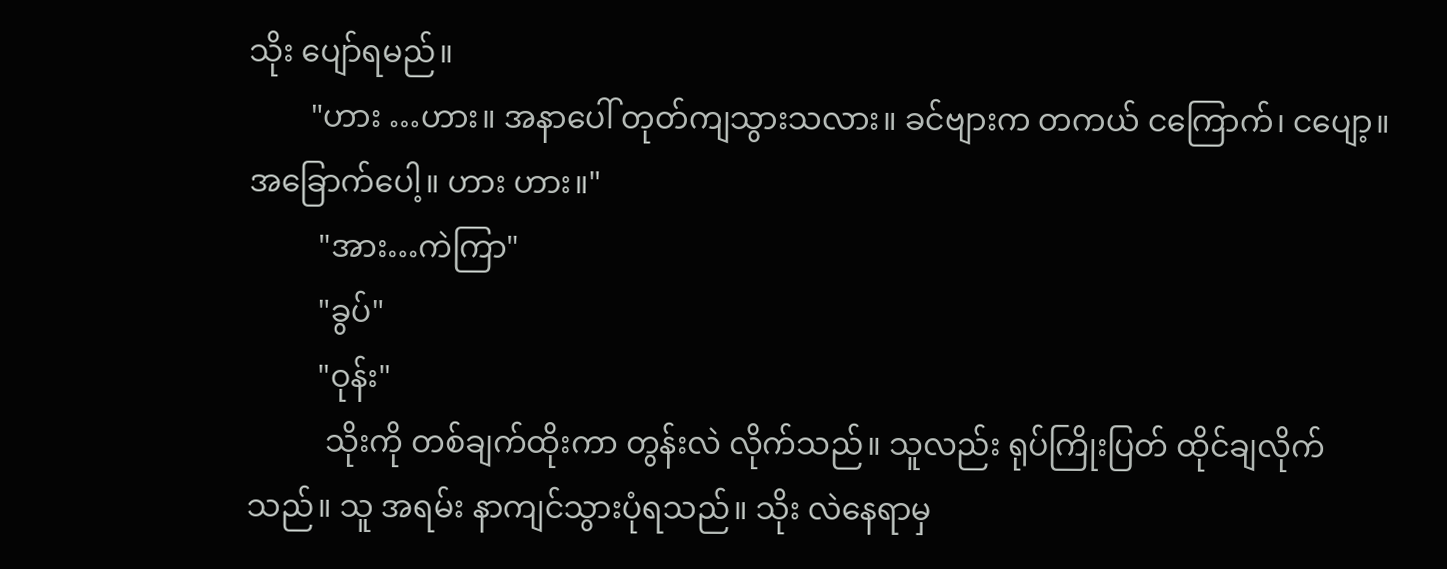သိုး ပျော်ရမည်။
        "ဟား …ဟား။ အနာပေါ် တုတ်ကျသွားသလား။ ခင်ဗျားက တကယ် ငကြောက်၊ ငပျော့။ အခြောက်ပေါ့။ ဟား ဟား။"
         "အား…ကဲကြာ"
         "ခွပ်"
         "ဝုန်း"
          သိုးကို တစ်ချက်ထိုးကာ တွန်းလဲ လိုက်သည်။ သူလည်း ရုပ်ကြိုးပြတ် ထိုင်ချလိုက်သည်။ သူ အရမ်း နာကျင်သွားပုံရသည်။ သိုး လဲနေရာမှ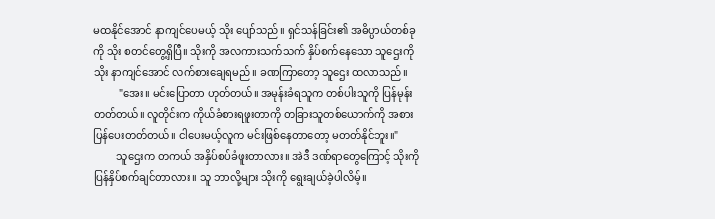မထနိုင်အောင် နာကျင်ပေမယ့် သိုး ပျော်သည်။ ရှင်သန်ခြင်း၏ အဓိပ္ပာယ်တစ်ခုကို သိုး စတင်တွေ့ရှိပြီ။ သိုးကို အလကားသက်သက် နှိပ်စက်နေသော သူဌေးကို သိုး နာကျင်အောင် လက်စားချေရမည်။ ခဏကြာတော့ သူဌေး ထလာသည်။
          "အေး။ မင်းပြောတာ ဟုတ်တယ်။ အမုန်းခံရသူက တစ်ပါးသူကို ပြန်မုန်းတတ်တယ်။ လူတိုင်းက ကိုယ်ခံစားရဖူးတာကို တခြားသူတစ်ယောက်ကို အစားပြန်ပေးတတ်တယ်။ ငါပေးမယ့်လူက မင်းဖြစ်နေတာတော့ မတတ်နိုင်ဘူး။"
         သူဌေးက တကယ် အနှိပ်စပ်ခံဖူးတာလား။ အဲဒီ ဒဏ်ရာတွေကြောင့် သိုးကို ပြန်နှိပ်စက်ချင်တာလား။ သူ ဘာလို့များ သိုးကို ရွေးချယ်ခဲ့ပါလိမ့်။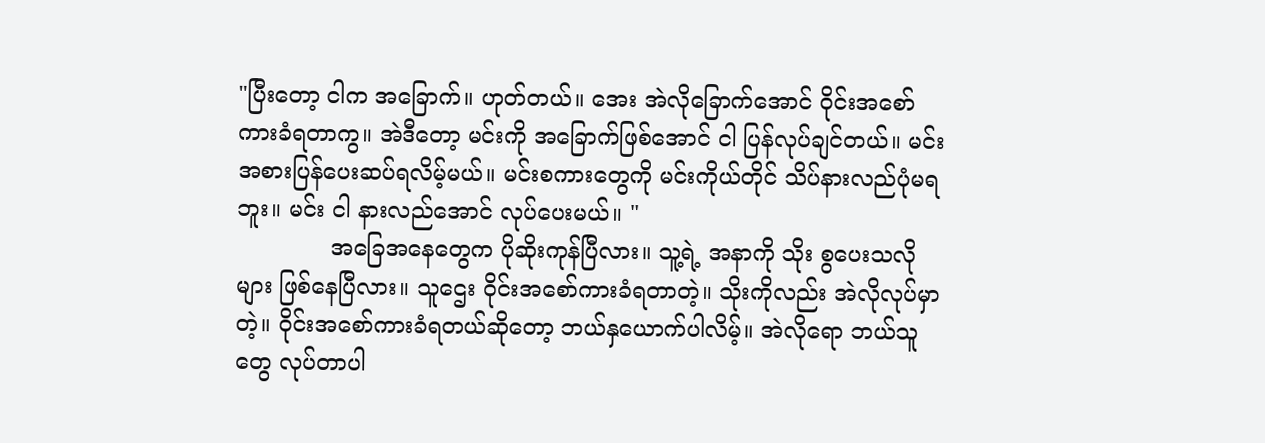"ပြီးတော့ ငါက အခြောက်။ ဟုတ်တယ်။ အေး အဲလိုခြောက်အောင် ဝိုင်းအစော်ကားခံရတာကွ။ အဲဒီတော့ မင်းကို အခြောက်ဖြစ်အောင် ငါ ပြန်လုပ်ချင်တယ်။ မင်းအစားပြန်ပေးဆပ်ရလိမ့်မယ်။ မင်းစကားတွေကို မင်းကိုယ်တိုင် သိပ်နားလည်ပုံမရဘူး။ မင်း ငါ နားလည်အောင် လုပ်ပေးမယ်။ "
             အခြေအနေတွေက ပိုဆိုးကုန်ပြီလား။ သူ့ရဲ့ အနာကို သိုး စွပေးသလိုများ ဖြစ်နေပြီလား။ သူဌေး ဝိုင်းအစော်ကားခံရတာတဲ့။ သိုးကိုလည်း အဲလိုလုပ်မှာတဲ့။ ဝိုင်းအစော်ကားခံရတယ်ဆိုတော့ ဘယ်နှယောက်ပါလိမ့်။ အဲလိုရော ဘယ်သူတွေ လုပ်တာပါ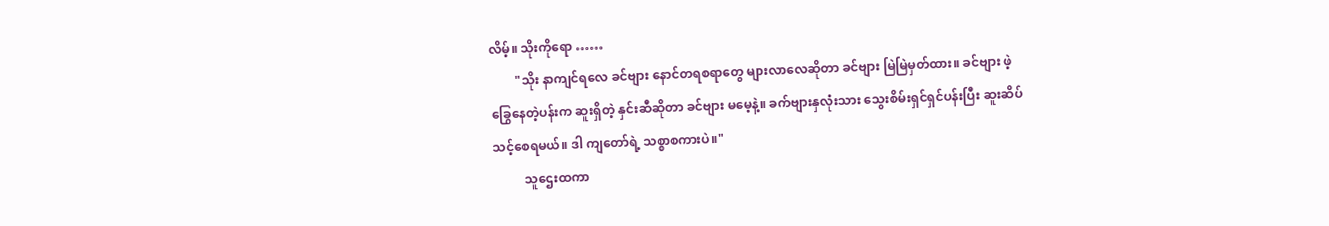လိမ့်။ သိုးကိုရော ……
        "သိုး နာကျင်ရလေ ခင်ဗျား နောင်တရစရာတွေ များလာလေဆိုတာ ခင်ဗျား မြဲမြဲမှတ်ထား။ ခင်ဗျား ဖဲ့ခြွေနေတဲ့ပန်းက ဆူးရှိတဲ့ နှင်းဆီဆိုတာ ခင်ဗျား မမေ့နဲ့။ ခက်ဗျားနှလုံးသား သွေးစိမ်းရှင်ရှင်ပန်းပြီး ဆူးဆိပ်သင့်စေရမယ်။ ဒါ ကျတော်ရဲ့ သစ္စာစကားပဲ။"
          သူဌေးထကာ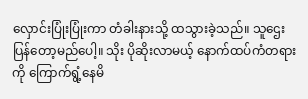လှောင်းပြုံးပြုံးကာ တံခါးနားသို့ ထသွားခဲ့သည်။ သူဌေး ပြန်တော့မည်ပေါ့။ သိုး ပိုဆိုးလာမယ့် နောက်ထပ်ကံတရားကို ကြောက်ရွံ့နေမိ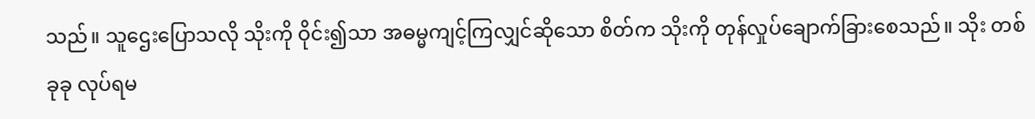သည်။ သူဌေးပြောသလို သိုးကို ဝိုင်း၍သာ အဓမ္မကျင့်ကြလျှင်ဆိုသော စိတ်က သိုးကို တုန်လှုပ်ချောက်ခြားစေသည်။ သိုး တစ်ခုခု လုပ်ရမ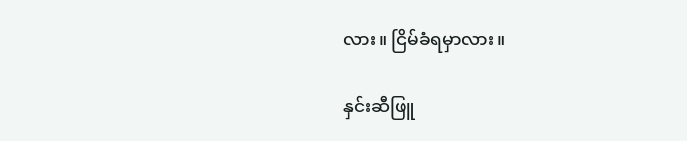လား။ ငြိမ်ခံရမှာလား။

နှင်းဆီဖြူ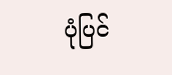ပုံပြင်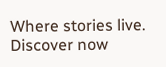Where stories live. Discover now